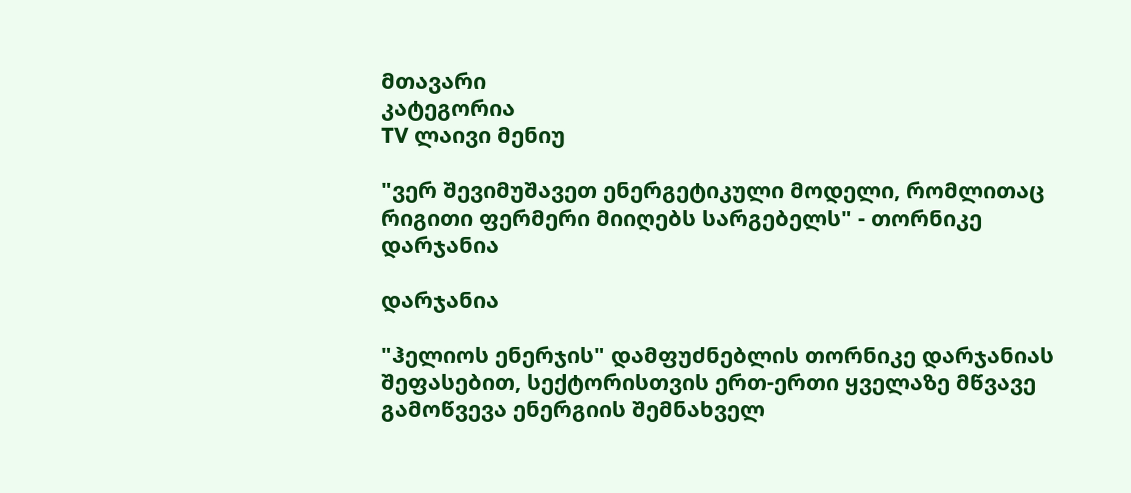მთავარი
კატეგორია
TV ლაივი მენიუ

"ვერ შევიმუშავეთ ენერგეტიკული მოდელი, რომლითაც რიგითი ფერმერი მიიღებს სარგებელს" - თორნიკე დარჯანია

დარჯანია

"ჰელიოს ენერჯის" დამფუძნებლის თორნიკე დარჯანიას შეფასებით, სექტორისთვის ერთ-ერთი ყველაზე მწვავე გამოწვევა ენერგიის შემნახველ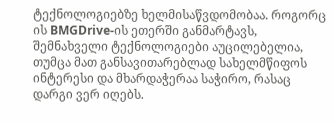ტექნოლოგიებზე ხელმისაწვდომობაა. როგორც ის BMGDrive-ის ეთერში განმარტავს, შემნახველი ტექნოლოგიები აუცილებელია, თუმცა მათ განსავითარებლად სახელმწიფოს ინტერესი და მხარდაჭერაა საჭირო, რასაც დარგი ვერ იღებს.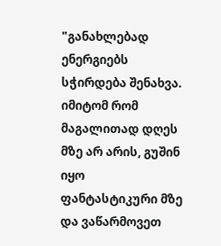"განახლებად ენერგიებს სჭირდება შენახვა. იმიტომ რომ მაგალითად დღეს მზე არ არის, გუშინ იყო ფანტასტიკური მზე და ვაწარმოვეთ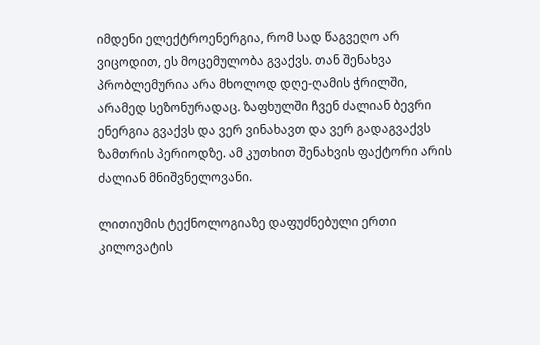იმდენი ელექტროენერგია, რომ სად წაგვეღო არ ვიცოდით, ეს მოცემულობა გვაქვს. თან შენახვა პრობლემურია არა მხოლოდ დღე-ღამის ჭრილში, არამედ სეზონურადაც. ზაფხულში ჩვენ ძალიან ბევრი ენერგია გვაქვს და ვერ ვინახავთ და ვერ გადაგვაქვს ზამთრის პერიოდზე. ამ კუთხით შენახვის ფაქტორი არის ძალიან მნიშვნელოვანი.

ლითიუმის ტექნოლოგიაზე დაფუძნებული ერთი კილოვატის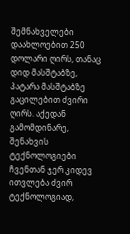შემნახველები დაახლოებით 250 დოლარი ღირს, თანაც დიდ მასშტაბზე, პატარა მასშტაბზე გაცილებით ძვირი ღირს. აქედან გამომდინარე, შენახვის ტექნოლოგიები ჩვენთან ჯერ კიდევ ითვლება ძვირ ტექნოლოგიად,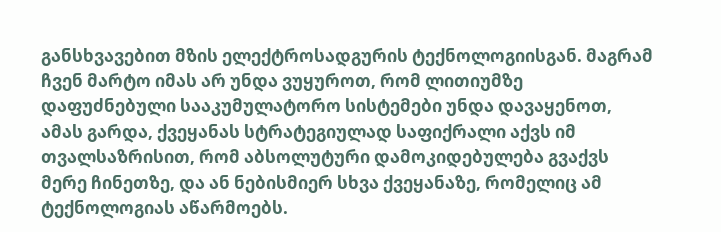განსხვავებით მზის ელექტროსადგურის ტექნოლოგიისგან. მაგრამ ჩვენ მარტო იმას არ უნდა ვუყუროთ, რომ ლითიუმზე დაფუძნებული სააკუმულატორო სისტემები უნდა დავაყენოთ, ამას გარდა, ქვეყანას სტრატეგიულად საფიქრალი აქვს იმ თვალსაზრისით, რომ აბსოლუტური დამოკიდებულება გვაქვს მერე ჩინეთზე, და ან ნებისმიერ სხვა ქვეყანაზე, რომელიც ამ ტექნოლოგიას აწარმოებს.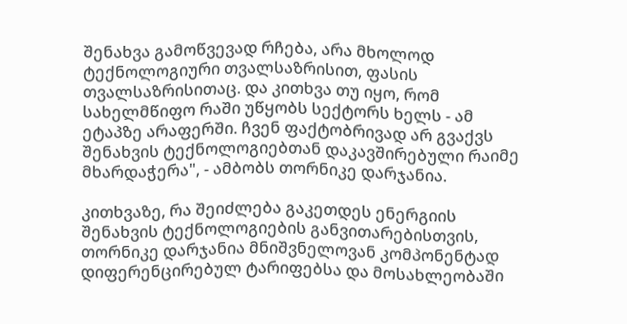შენახვა გამოწვევად რჩება, არა მხოლოდ ტექნოლოგიური თვალსაზრისით, ფასის თვალსაზრისითაც. და კითხვა თუ იყო, რომ სახელმწიფო რაში უწყობს სექტორს ხელს - ამ ეტაპზე არაფერში. ჩვენ ფაქტობრივად არ გვაქვს შენახვის ტექნოლოგიებთან დაკავშირებული რაიმე მხარდაჭერა", - ამბობს თორნიკე დარჯანია.

კითხვაზე, რა შეიძლება გაკეთდეს ენერგიის შენახვის ტექნოლოგიების განვითარებისთვის, თორნიკე დარჯანია მნიშვნელოვან კომპონენტად დიფერენცირებულ ტარიფებსა და მოსახლეობაში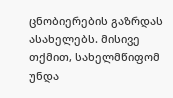ცნობიერების გაზრდას ასახელებს. მისივე თქმით, სახელმწიფომ უნდა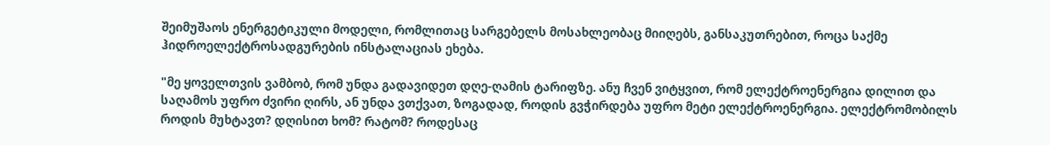შეიმუშაოს ენერგეტიკული მოდელი, რომლითაც სარგებელს მოსახლეობაც მიიღებს, განსაკუთრებით, როცა საქმე ჰიდროელექტროსადგურების ინსტალაციას ეხება.

"მე ყოველთვის ვამბობ, რომ უნდა გადავიდეთ დღე-ღამის ტარიფზე. ანუ ჩვენ ვიტყვით, რომ ელექტროენერგია დილით და საღამოს უფრო ძვირი ღირს, ან უნდა ვთქვათ, ზოგადად, როდის გვჭირდება უფრო მეტი ელექტროენერგია. ელექტრომობილს როდის მუხტავთ? დღისით ხომ? რატომ? როდესაც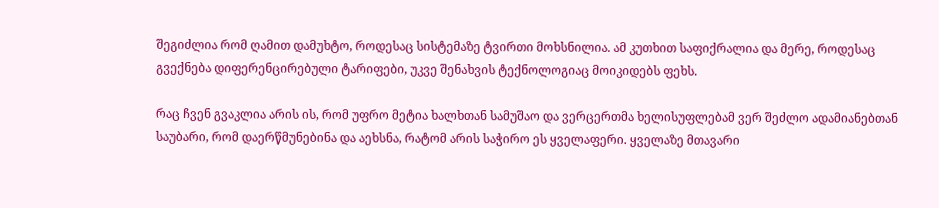შეგიძლია რომ ღამით დამუხტო, როდესაც სისტემაზე ტვირთი მოხსნილია. ამ კუთხით საფიქრალია და მერე, როდესაც გვექნება დიფერენცირებული ტარიფები, უკვე შენახვის ტექნოლოგიაც მოიკიდებს ფეხს.

რაც ჩვენ გვაკლია არის ის, რომ უფრო მეტია ხალხთან სამუშაო და ვერცერთმა ხელისუფლებამ ვერ შეძლო ადამიანებთან საუბარი, რომ დაერწმუნებინა და აეხსნა, რატომ არის საჭირო ეს ყველაფერი. ყველაზე მთავარი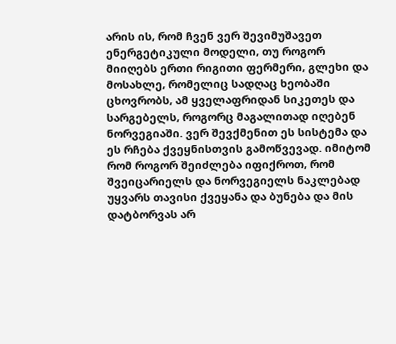არის ის, რომ ჩვენ ვერ შევიმუშავეთ ენერგეტიკული მოდელი, თუ როგორ მიიღებს ერთი რიგითი ფერმერი, გლეხი და მოსახლე, რომელიც სადღაც ხეობაში ცხოვრობს, ამ ყველაფრიდან სიკეთეს და სარგებელს, როგორც მაგალითად იღებენ ნორვეგიაში. ვერ შევქმენით ეს სისტემა და ეს რჩება ქვეყნისთვის გამოწვევად. იმიტომ რომ როგორ შეიძლება იფიქროთ, რომ შვეიცარიელს და ნორვეგიელს ნაკლებად უყვარს თავისი ქვეყანა და ბუნება და მის დატბორვას არ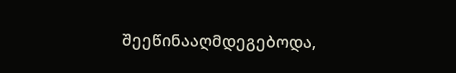შეეწინააღმდეგებოდა,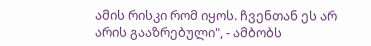ამის რისკი რომ იყოს. ჩვენთან ეს არ არის გააზრებული", - ამბობს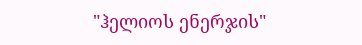"ჰელიოს ენერჯის"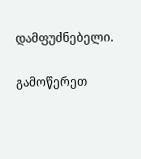დამფუძნებელი.

გამოწერეთ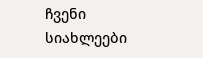ჩვენი სიახლეები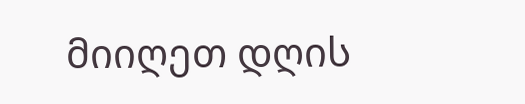მიიღეთ დღის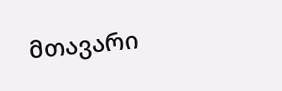მთავარი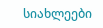სიახლეები